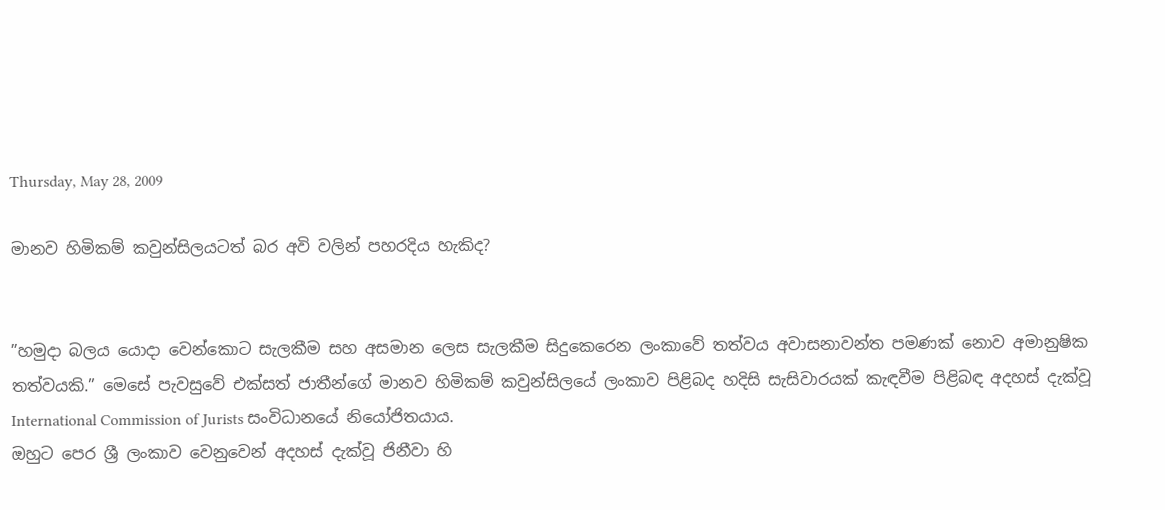Thursday, May 28, 2009

මානව හිමිකම් කවුන්සිලයටත් බර අවි වලින් පහරදිය හැකිද?


”හමුදා බලය යොදා වෙන්කොට සැලකීම සහ අසමාන ලෙස සැලකීම සිදුකෙරෙන ලංකාවේ තත්වය අවාසනාවන්ත පමණක් නොව අමානුෂික තත්වයකි.” මෙසේ පැවසුවේ එක්සත් ජාතීන්ගේ මානව හිමිකම් කවුන්සිලයේ ලංකාව පිළිබද හදිසි සැසිවාරයක් කැඳවීම පිළිබඳ අදහස් දැක්වූ International Commission of Jurists සංවිධානයේ නියෝජිතයාය.
ඔහුට පෙර ශ්‍රී ලංකාව වෙනුවෙන් අදහස් දැක්වූ ජිනීවා හි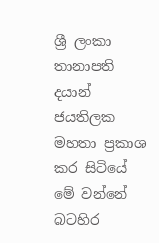ශ්‍රී ලංකා තානාපති දයාන් ජයතිලක මහතා ප්‍රකාශ කර සිටියේ මේ වන්නේ බටහිර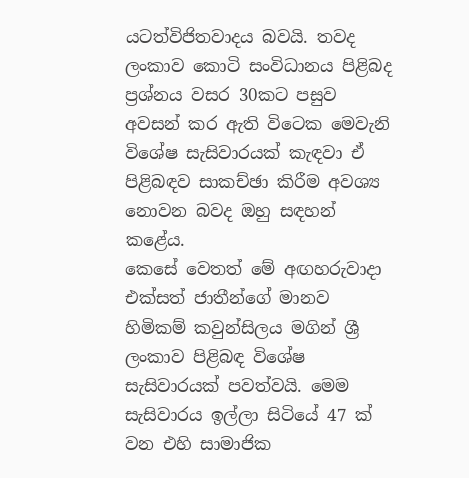යටත්විජිතවාදය බවයි. තවද ලංකාව කොටි සංවිධානය පිළිබද ප්‍රශ්නය වසර 30කට පසුව අවසන් කර ඇති විටෙක මෙවැනි විශේෂ සැසිවාරයක් කැඳවා ඒ පිළිබඳව සාකච්ඡා කිරීම අවශ්‍ය නොවන බවද ඔහු සඳහන් කළේය.
කෙසේ වෙතත් මේ අඟහරුවාදා එක්සත් ජාතීන්ගේ මානව හිමිකම් කවුන්සිලය මගින් ශ්‍රී ලංකාව පිළිබඳ විශේෂ සැසිවාරයක් පවත්වයි. මෙම සැසිවාරය ඉල්ලා සිටියේ 47 ක් වන එහි සාමාජික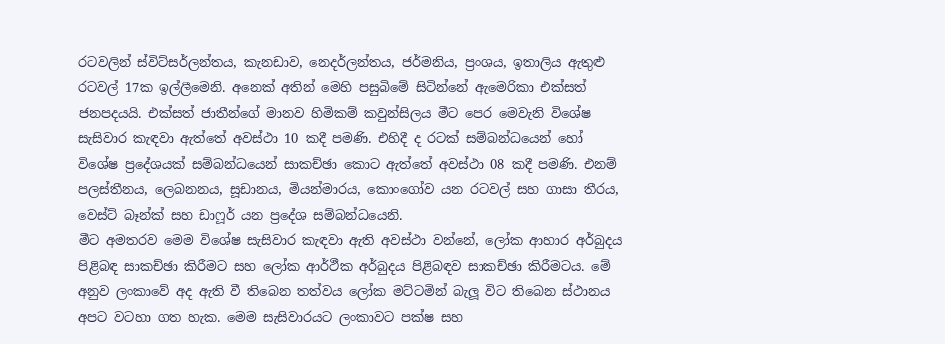රටවලින් ස්විට්සර්ලන්තය, කැනඩාව, නෙදර්ලන්තය, ජර්මනිය, ප්‍රංශය, ඉතාලිය ඇතුළු රටවල් 17ක ඉල්ලීමෙනි. අනෙක් අතින් මෙහි පසුබිමේ සිටින්නේ ඇමෙරිකා එක්සත් ජනපදයයි. එක්සත් ජාතීන්ගේ මානව හිමිකම් කවුන්සිලය මීට පෙර මෙවැනි විශේෂ සැසිවාර කැඳවා ඇත්තේ අවස්ථා 10 කදී පමණි. එහිදී ද රටක් සම්බන්ධයෙන් හෝ විශේෂ ප්‍රදේශයක් සම්බන්ධයෙන් සාකච්ඡා කොට ඇත්තේ අවස්ථා 08 කදී පමණි. එනම් පලස්තීනය, ලෙබනනය, සූඩානය, මියන්මාරය, කොංගෝව යන රටවල් සහ ගාසා තීරය, වෙස්ට් බෑන්ක් සහ ඩාෆූර් යන ප්‍රදේශ සම්බන්ධයෙනි.
මීට අමතරව මෙම විශේෂ සැසිවාර කැඳවා ඇති අවස්ථා වන්නේ, ලෝක ආහාර අර්බුදය පිළිබඳ සාකච්ඡා කිරීමට සහ ලෝක ආර්ථීක අර්බුදය පිළිබඳව සාකච්ඡා කිරීමටය. මේ අනුව ලංකාවේ අද ඇති වී තිබෙන තත්වය ලෝක මට්ටමින් බැලූ විට තිබෙන ස්ථානය අපට වටහා ගත හැක. මෙම සැසිවාරයට ලංකාවට පක්ෂ සහ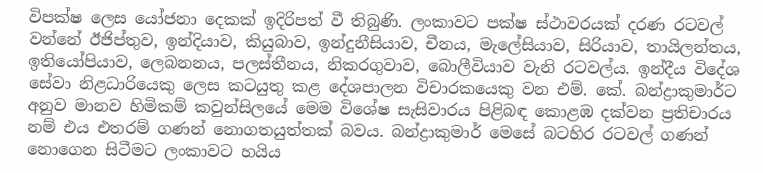විපක්ෂ ලෙස යෝජනා දෙකක් ඉදිරිපත් වී තිබුණි. ලංකාවට පක්ෂ ස්ථාවරයක් දරණ රටවල් වන්නේ ඊජිප්තුව, ඉන්දියාව, කියුබාව, ඉන්දුනීසියාව, චීනය, මැලේසියාව, සිරියාව, තායිලන්තය, ඉතියෝපියාව, ලෙබනනය, පලස්තීනය, නිකරගුවාව, බොලීවියාව වැනි රටවල්ය. ඉන්දීය විදේශ සේවා නිළධාරියෙකු ලෙස කටයුතු කළ දේශපාලන විචාරකයෙකු වන එම්. කේ. බන්ද්‍රාකුමාර්ට අනුව මානව හිමිකම් කවුන්සිලයේ මෙම විශේෂ සැසිවාරය පිළිබඳ කොළඹ දක්වන ප්‍රතිචාරය නම් එය එතරම් ගණන් නොගතයුත්තක් බවය. බන්ද්‍රාකුමාර් මෙසේ බටහිර රටවල් ගණන් නොගෙන සිටීමට ලංකාවට හයිය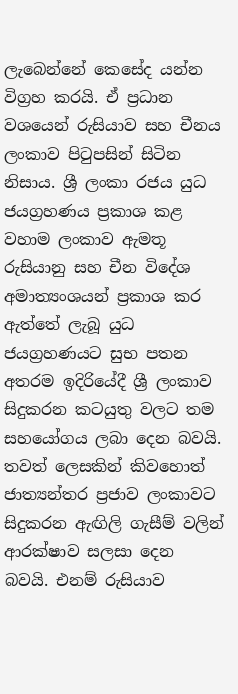ලැබෙන්නේ කෙසේද යන්න විග්‍රහ කරයි. ඒ ප්‍රධාන වශයෙන් රුසියාව සහ චීනය ලංකාව පිටුපසින් සිටින නිසාය. ශ්‍රී ලංකා රජය යුධ ජයග්‍රහණය ප්‍රකාශ කළ වහාම ලංකාව ඇමතූ රුසියානු සහ චීන විදේශ අමාත්‍යංශයන් ප්‍රකාශ කර ඇත්තේ ලැබූ යුධ ජයග්‍රහණයට සුභ පතන අතරම ඉදිරියේදී ශ්‍රී ලංකාව සිදුකරන කටයුතු වලට තම සහයෝගය ලබා දෙන බවයි.
තවත් ලෙසකින් කිවහොත් ජාත්‍යන්තර ප්‍රජාව ලංකාවට සිදුකරන ඇඟිලි ගැසීම් වලින් ආරක්ෂාව සලසා දෙන බවයි. එනම් රුසියාව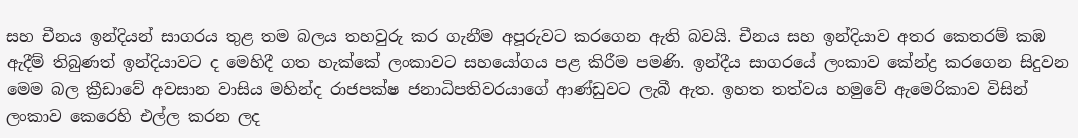සහ චීනය ඉන්දියන් සාගරය තුළ තම බලය තහවුරු කර ගැනීම අපූරුවට කරගෙන ඇති බවයි. චීනය සහ ඉන්දියාව අතර කෙතරම් කඹ ඇදීම් තිබුණත් ඉන්දියාවට ද මෙහිදී ගත හැක්කේ ලංකාවට සහයෝගය පළ කිරීම පමණි. ඉන්දීය සාගරයේ ලංකාව කේන්ද්‍ර කරගෙන සිදුවන මෙම බල ක්‍රීඩාවේ අවසාන වාසිය මහින්ද රාජපක්ෂ ජනාධිපතිවරයාගේ ආණ්ඩුවට ලැබී ඇත. ඉහත තත්වය හමුවේ ඇමෙරිකාව විසින් ලංකාව කෙරෙහි එල්ල කරන ලද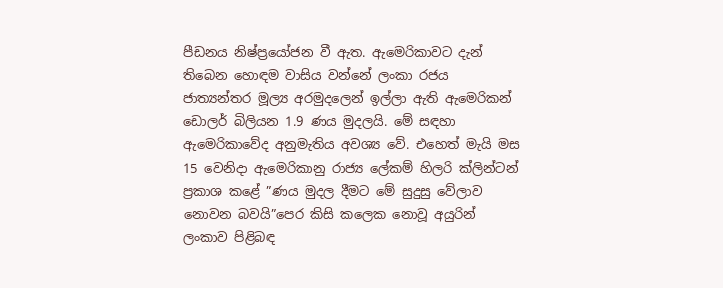පීඩනය නිෂ්ප්‍රයෝජන වී ඇත. ඇමෙරිකාවට දැන් තිබෙන හොඳම වාසිය වන්නේ ලංකා රජය ජාත්‍යන්තර මූල්‍ය අරමුදලෙන් ඉල්ලා ඇති ඇමෙරිකන් ඩොලර් බිලියන 1.9 ණය මුදලයි. මේ සඳහා ඇමෙරිකාවේද අනුමැතිය අවශ්‍ය වේ. එහෙත් මැයි මස 15 වෙනිදා ඇමෙරිකානු රාජ්‍ය ලේකම් හිලරි ක්ලින්ටන් ප්‍රකාශ කළේ ”ණය මුදල දීමට මේ සුදුසු වේලාව නොවන බවයි”පෙර කිසි කලෙක නොවූ අයුරින් ලංකාව පිළිබඳ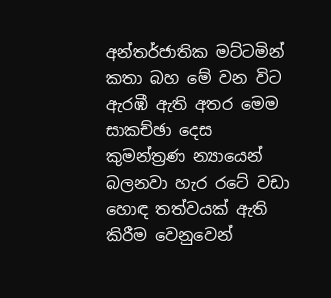අන්තර්ජාතික මට්ටමින් කතා බහ මේ වන විට ඇරඹී ඇති අතර මෙම සාකච්ඡා දෙස කුමන්ත්‍රණ න්‍යායෙන් බලනවා හැර රටේ වඩා හොඳ තත්වයක් ඇති කිරීම වෙනුවෙන්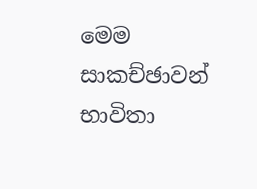මෙම සාකච්ඡාවන් භාවිතා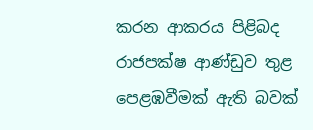කරන ආකරය පිළිබද රාජපක්ෂ ආණ්ඩුව තුළ පෙළඹවීමක් ඇති බවක්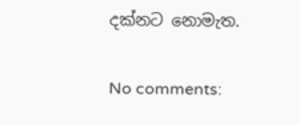දක්නට නොමැත.

No comments: